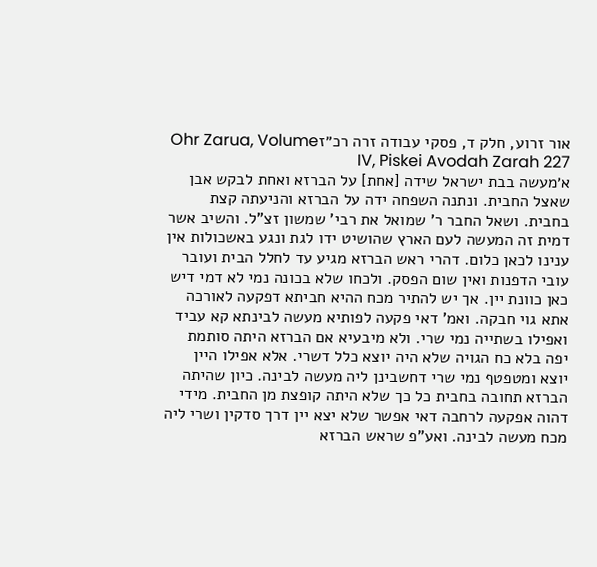אור זרוע, חלק ד, פסקי עבודה זרה רכ״זOhr Zarua, Volume IV, Piskei Avodah Zarah 227
א׳מעשה בבת ישראל שידה [אחת] על הברזא ואחת לבקש אבן שאצל החבית. ונתנה השפחה ידה על הברזא והניעתה קצת בחבית. ושאל החבר ר' שמואל את רבי' שמשון זצ"ל. והשיב אשר דמית זה המעשה לעם הארץ שהושיט ידו לגת ונגע באשכולות אין ענינו לכאן כלום. דהרי ראש הברזא מגיע עד לחלל הבית ועובר עובי הדפנות ואין שום הפסק. ולכחו שלא בכונה נמי לא דמי דיש כאן כוונת יין. אך יש להתיר מכח ההיא חביתא דפקעה לאורכה אתא גוי חבקה. ואמ' דאי פקעה לפותיא מעשה לבינתא קא עביד ואפילו בשתייה נמי שרי. ולא מיבעיא אם הברזא היתה סותמת יפה בלא כח הגויה שלא היה יוצא כלל דשרי. אלא אפילו היין יוצא ומטפטף נמי שרי דחשבינן ליה מעשה לבינה. כיון שהיתה הברזא תחובה בחבית כל כך שלא היתה קופצת מן החבית. מידי דהוה אפקעה לרחבה דאי אפשר שלא יצא יין דרך סדקין ושרי ליה מכח מעשה לבינה. ואע"פ שראש הברזא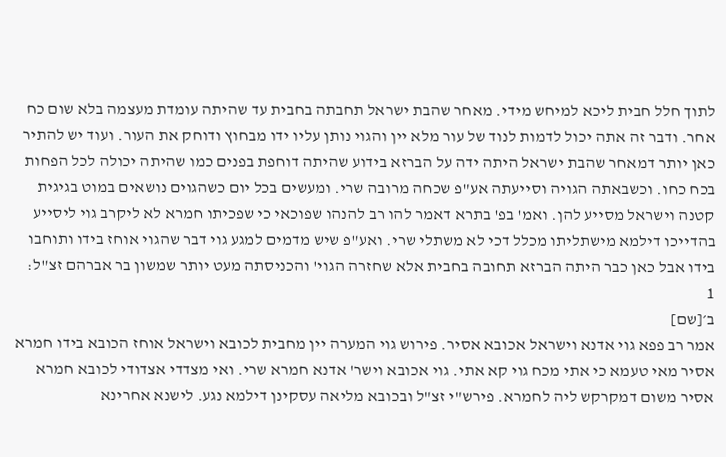לתוך חלל חבית ליכא למיחש מידי. מאחר שהבת ישראל תחבתה בחבית עד שהיתה עומדת מעצמה בלא שום כח אחר. ודבר זה אתה יכול לדמות לנוד של עור מלא יין והגוי נותן עליו ידו מבחוץ ודוחק את העור. ועוד יש להתיר כאן יותר דמאחר שהבת ישראל היתה ידה על הברזא בידוע שהיתה דוחפת בפנים כמו שהיתה יכולה לכל הפחות בכח כחו. וכשבאתה הגויה וסייעתה אע"פ שכחה מרובה שרי. ומעשים בכל יום כשהגוים נושאים במוט בגיגית קטנה וישראל מסייע להן. ואמ' בפ' בתרא דאמר להו רב להנהו שפוכאי כי שפכיתו חמרא לא ליקרב גוי ליסייע בהדייכו דילמא מישתליתו מכלל דכי לא משתלי שרי. ואע"פ שיש מדמים למגע גוי דבר שהגוי אוחז בידו ותוחבו בידו אבל כאן כבר היתה הברזא תחובה בחבית אלא שחזרה הגוי' והכניסתה מעט יותר שמשון בר אברהם זצ"ל:
1
ב׳[שם]
אמר רב פפא גוי אדנא וישראל אכובא אסיר. פירוש גוי המערה יין מחבית לכובא וישראל אוחז הכובא בידו חמרא אסיר מאי טעמא כי אתי מכח גוי קא אתי. גוי אכובא וישר' אדנא חמרא שרי. ואי מצדדי אצדודי לכובא חמרא אסיר משום דמקרקש ליה לחמרא. פירש"י זצ"ל ובכובא מליאה עסקינן דילמא נגע. לישנא אחרינא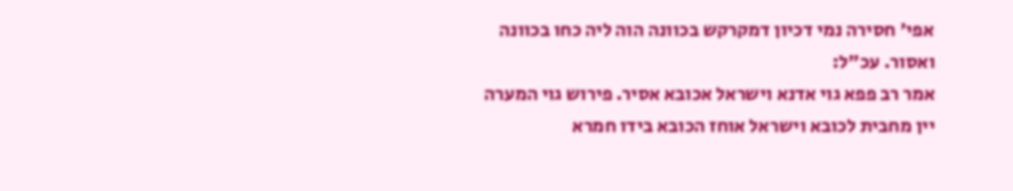אפי' חסירה נמי דכיון דמקרקש בכוונה הוה ליה כחו בכוונה ואסור. עכ"ל:
אמר רב פפא גוי אדנא וישראל אכובא אסיר. פירוש גוי המערה יין מחבית לכובא וישראל אוחז הכובא בידו חמרא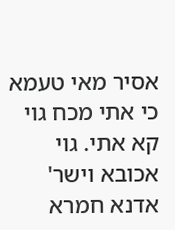אסיר מאי טעמא כי אתי מכח גוי קא אתי. גוי אכובא וישר' אדנא חמרא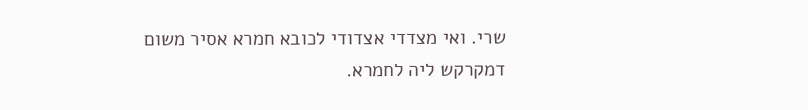שרי. ואי מצדדי אצדודי לכובא חמרא אסיר משום דמקרקש ליה לחמרא.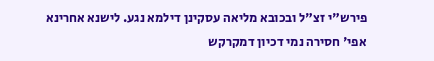פירש"י זצ"ל ובכובא מליאה עסקינן דילמא נגע. לישנא אחרינא אפי' חסירה נמי דכיון דמקרקש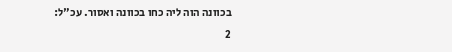בכוונה הוה ליה כחו בכוונה ואסור. עכ"ל:
2